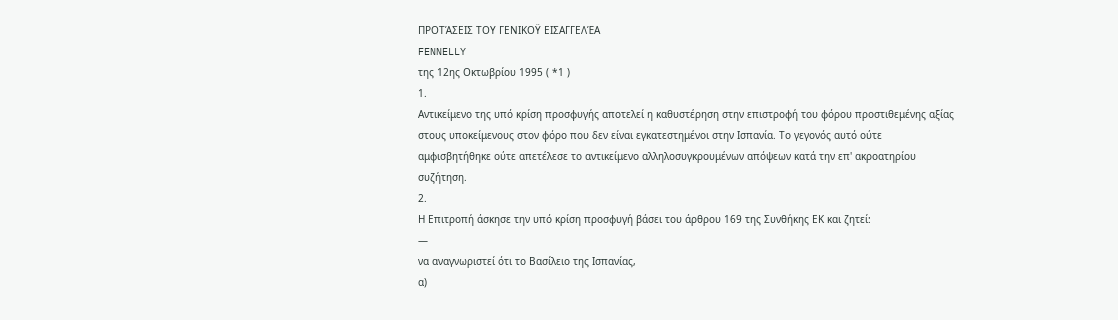ΠΡΟΤΆΣΕΙΣ ΤΟΥ ΓΕΝΙΚΟΫ ΕΙΣΑΓΓΕΛΈΑ
FENNELLY
της 12ης Οκτωβρίου 1995 ( *1 )
1.
Αντικείμενο της υπό κρίση προσφυγής αποτελεί η καθυστέρηση στην επιστροφή του φόρου προστιθεμένης αξίας στους υποκείμενους στον φόρο που δεν είναι εγκατεστημένοι στην Ισπανία. Το γεγονός αυτό ούτε αμφισβητήθηκε ούτε απετέλεσε το αντικείμενο αλληλοσυγκρουμένων απόψεων κατά την επ' ακροατηρίου συζήτηση.
2.
Η Επιτροπή άσκησε την υπό κρίση προσφυγή βάσει του άρθρου 169 της Συνθήκης ΕΚ και ζητεί:
—
να αναγνωριστεί ότι το Βασίλειο της Ισπανίας,
α)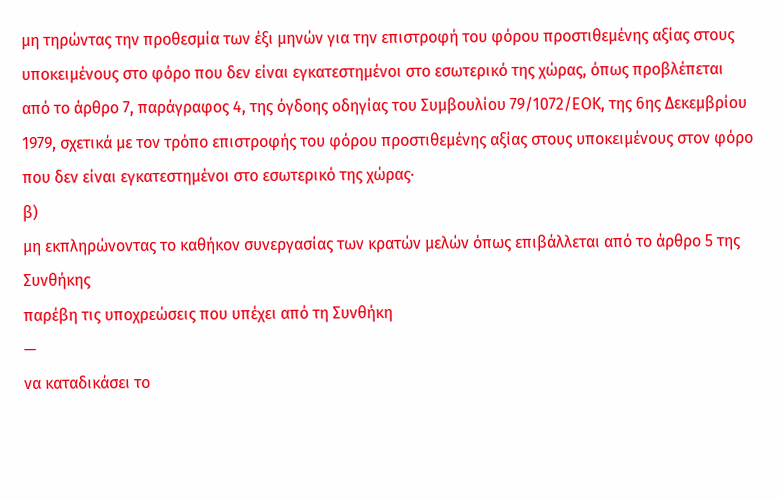μη τηρώντας την προθεσμία των έξι μηνών για την επιστροφή του φόρου προστιθεμένης αξίας στους υποκειμένους στο φόρο που δεν είναι εγκατεστημένοι στο εσωτερικό της χώρας, όπως προβλέπεται από το άρθρο 7, παράγραφος 4, της όγδοης οδηγίας του Συμβουλίου 79/1072/ΕΟΚ, της 6ης Δεκεμβρίου 1979, σχετικά με τον τρόπο επιστροφής του φόρου προστιθεμένης αξίας στους υποκειμένους στον φόρο που δεν είναι εγκατεστημένοι στο εσωτερικό της χώρας·
β)
μη εκπληρώνοντας το καθήκον συνεργασίας των κρατών μελών όπως επιβάλλεται από το άρθρο 5 της Συνθήκης
παρέβη τις υποχρεώσεις που υπέχει από τη Συνθήκη
—
να καταδικάσει το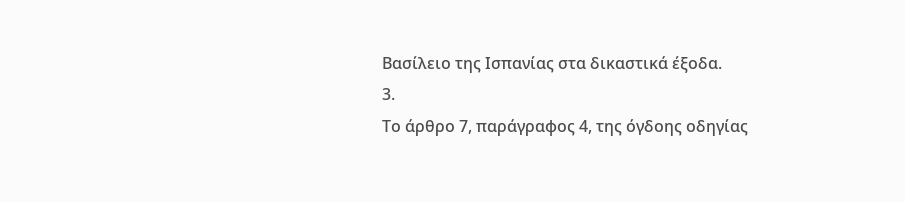Βασίλειο της Ισπανίας στα δικαστικά έξοδα.
3.
Το άρθρο 7, παράγραφος 4, της όγδοης οδηγίας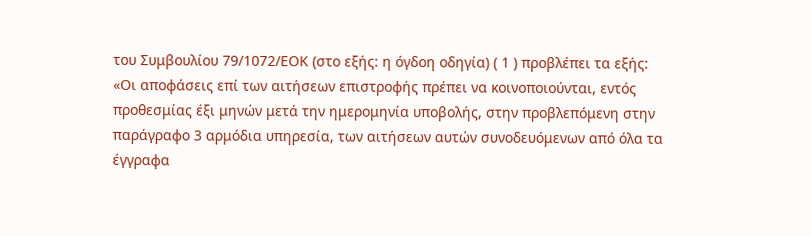του Συμβουλίου 79/1072/ΕΟΚ (στο εξής: η όγδοη οδηγία) ( 1 ) προβλέπει τα εξής:
«Οι αποφάσεις επί των αιτήσεων επιστροφής πρέπει να κοινοποιούνται, εντός προθεσμίας έξι μηνών μετά την ημερομηνία υποβολής, στην προβλεπόμενη στην παράγραφο 3 αρμόδια υπηρεσία, των αιτήσεων αυτών συνοδευόμενων από όλα τα έγγραφα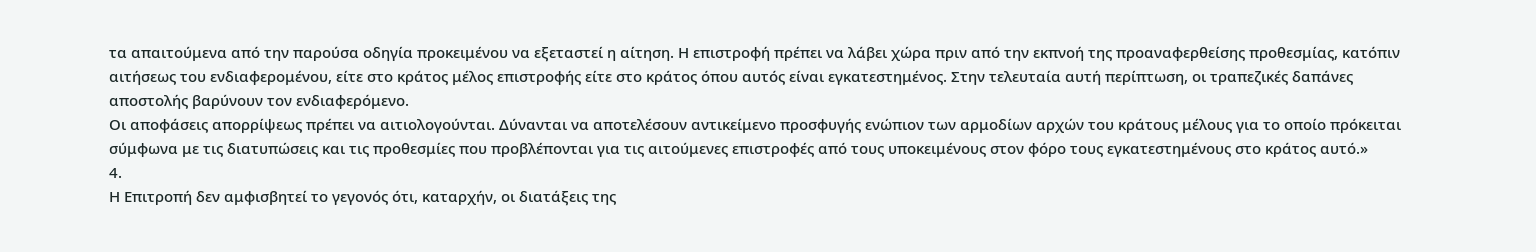τα απαιτούμενα από την παρούσα οδηγία προκειμένου να εξεταστεί η αίτηση. Η επιστροφή πρέπει να λάβει χώρα πριν από την εκπνοή της προαναφερθείσης προθεσμίας, κατόπιν αιτήσεως του ενδιαφερομένου, είτε στο κράτος μέλος επιστροφής είτε στο κράτος όπου αυτός είναι εγκατεστημένος. Στην τελευταία αυτή περίπτωση, οι τραπεζικές δαπάνες αποστολής βαρύνουν τον ενδιαφερόμενο.
Οι αποφάσεις απορρίψεως πρέπει να αιτιολογούνται. Δύνανται να αποτελέσουν αντικείμενο προσφυγής ενώπιον των αρμοδίων αρχών του κράτους μέλους για το οποίο πρόκειται σύμφωνα με τις διατυπώσεις και τις προθεσμίες που προβλέπονται για τις αιτούμενες επιστροφές από τους υποκειμένους στον φόρο τους εγκατεστημένους στο κράτος αυτό.»
4.
Η Επιτροπή δεν αμφισβητεί το γεγονός ότι, καταρχήν, οι διατάξεις της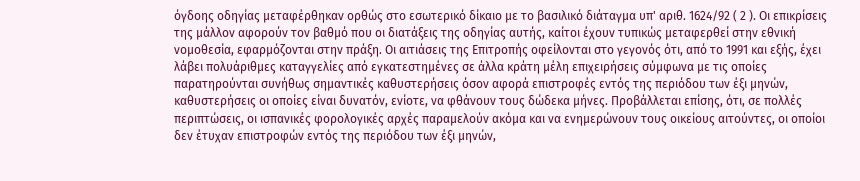όγδοης οδηγίας μεταφέρθηκαν ορθώς στο εσωτερικό δίκαιο με το βασιλικό διάταγμα υπ' αριθ. 1624/92 ( 2 ). Οι επικρίσεις της μάλλον αφορούν τον βαθμό που οι διατάξεις της οδηγίας αυτής, καίτοι έχουν τυπικώς μεταφερθεί στην εθνική νομοθεσία, εφαρμόζονται στην πράξη. Οι αιτιάσεις της Επιτροπής οφείλονται στο γεγονός ότι, από το 1991 και εξής, έχει λάβει πολυάριθμες καταγγελίες από εγκατεστημένες σε άλλα κράτη μέλη επιχειρήσεις σύμφωνα με τις οποίες παρατηρούνται συνήθως σημαντικές καθυστερήσεις όσον αφορά επιστροφές εντός της περιόδου των έξι μηνών, καθυστερήσεις οι οποίες είναι δυνατόν, ενίοτε, να φθάνουν τους δώδεκα μήνες. Προβάλλεται επίσης, ότι, σε πολλές περιπτώσεις, οι ισπανικές φορολογικές αρχές παραμελούν ακόμα και να ενημερώνουν τους οικείους αιτούντες, οι οποίοι δεν έτυχαν επιστροφών εντός της περιόδου των έξι μηνών,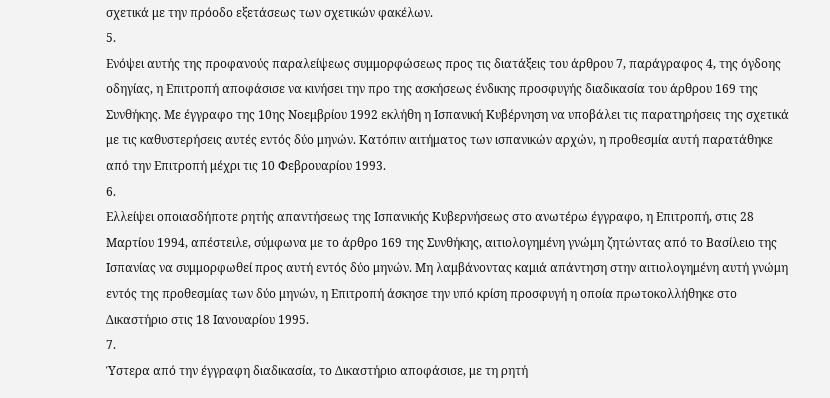σχετικά με την πρόοδο εξετάσεως των σχετικών φακέλων.
5.
Ενόψει αυτής της προφανούς παραλείψεως συμμορφώσεως προς τις διατάξεις του άρθρου 7, παράγραφος 4, της όγδοης οδηγίας, η Επιτροπή αποφάσισε να κινήσει την προ της ασκήσεως ένδικης προσφυγής διαδικασία του άρθρου 169 της Συνθήκης. Με έγγραφο της 10ης Νοεμβρίου 1992 εκλήθη η Ισπανική Κυβέρνηση να υποβάλει τις παρατηρήσεις της σχετικά με τις καθυστερήσεις αυτές εντός δύο μηνών. Κατόπιν αιτήματος των ισπανικών αρχών, η προθεσμία αυτή παρατάθηκε από την Επιτροπή μέχρι τις 10 Φεβρουαρίου 1993.
6.
Ελλείψει οποιασδήποτε ρητής απαντήσεως της Ισπανικής Κυβερνήσεως στο ανωτέρω έγγραφο, η Επιτροπή, στις 28 Μαρτίου 1994, απέστειλε, σύμφωνα με το άρθρο 169 της Συνθήκης, αιτιολογημένη γνώμη ζητώντας από το Βασίλειο της Ισπανίας να συμμορφωθεί προς αυτή εντός δύο μηνών. Μη λαμβάνοντας καμιά απάντηση στην αιτιολογημένη αυτή γνώμη εντός της προθεσμίας των δύο μηνών, η Επιτροπή άσκησε την υπό κρίση προσφυγή η οποία πρωτοκολλήθηκε στο Δικαστήριο στις 18 Ιανουαρίου 1995.
7.
Ύστερα από την έγγραφη διαδικασία, το Δικαστήριο αποφάσισε, με τη ρητή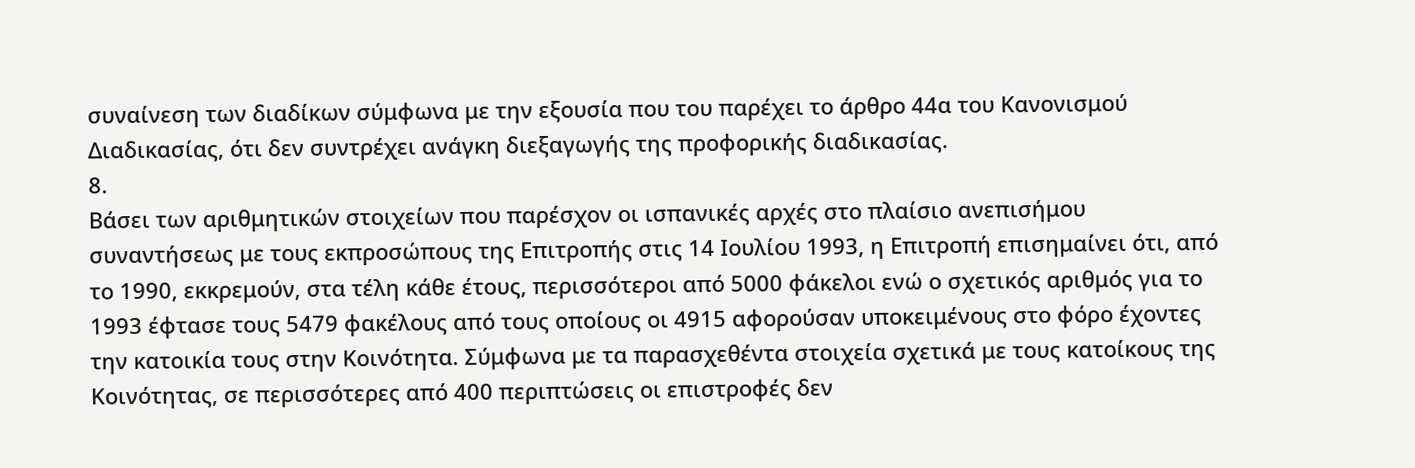συναίνεση των διαδίκων σύμφωνα με την εξουσία που του παρέχει το άρθρο 44α του Κανονισμού Διαδικασίας, ότι δεν συντρέχει ανάγκη διεξαγωγής της προφορικής διαδικασίας.
8.
Βάσει των αριθμητικών στοιχείων που παρέσχον οι ισπανικές αρχές στο πλαίσιο ανεπισήμου συναντήσεως με τους εκπροσώπους της Επιτροπής στις 14 Ιουλίου 1993, η Επιτροπή επισημαίνει ότι, από το 1990, εκκρεμούν, στα τέλη κάθε έτους, περισσότεροι από 5000 φάκελοι ενώ ο σχετικός αριθμός για το 1993 έφτασε τους 5479 φακέλους από τους οποίους οι 4915 αφορούσαν υποκειμένους στο φόρο έχοντες την κατοικία τους στην Κοινότητα. Σύμφωνα με τα παρασχεθέντα στοιχεία σχετικά με τους κατοίκους της Κοινότητας, σε περισσότερες από 400 περιπτώσεις οι επιστροφές δεν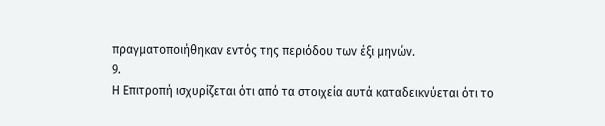πραγματοποιήθηκαν εντός της περιόδου των έξι μηνών.
9.
Η Επιτροπή ισχυρίζεται ότι από τα στοιχεία αυτά καταδεικνύεται ότι το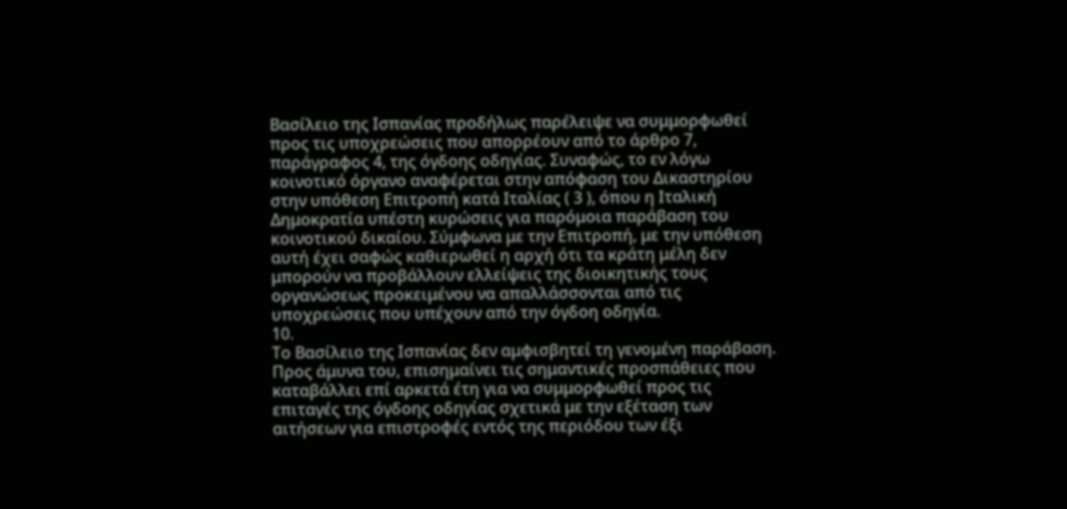Βασίλειο της Ισπανίας προδήλως παρέλειψε να συμμορφωθεί προς τις υποχρεώσεις που απορρέουν από το άρθρο 7, παράγραφος 4, της όγδοης οδηγίας. Συναφώς, το εν λόγω κοινοτικό όργανο αναφέρεται στην απόφαση του Δικαστηρίου στην υπόθεση Επιτροπή κατά Ιταλίας ( 3 ), όπου η Ιταλική Δημοκρατία υπέστη κυρώσεις για παρόμοια παράβαση του κοινοτικού δικαίου. Σύμφωνα με την Επιτροπή, με την υπόθεση αυτή έχει σαφώς καθιερωθεί η αρχή ότι τα κράτη μέλη δεν μπορούν να προβάλλουν ελλείψεις της διοικητικής τους οργανώσεως προκειμένου να απαλλάσσονται από τις υποχρεώσεις που υπέχουν από την όγδοη οδηγία.
10.
Το Βασίλειο της Ισπανίας δεν αμφισβητεί τη γενομένη παράβαση. Προς άμυνα του, επισημαίνει τις σημαντικές προσπάθειες που καταβάλλει επί αρκετά έτη για να συμμορφωθεί προς τις επιταγές της όγδοης οδηγίας σχετικά με την εξέταση των αιτήσεων για επιστροφές εντός της περιόδου των έξι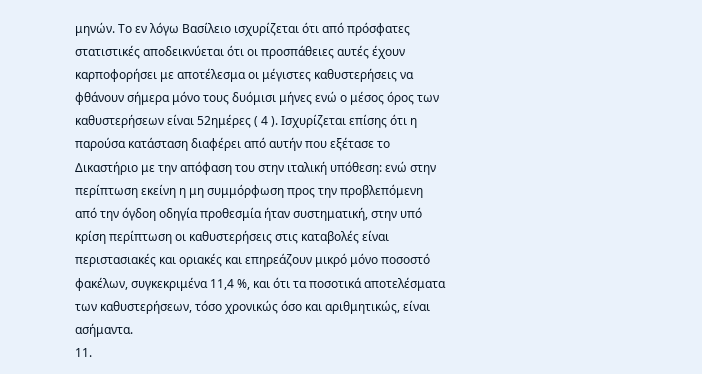μηνών. Το εν λόγω Βασίλειο ισχυρίζεται ότι από πρόσφατες στατιστικές αποδεικνύεται ότι οι προσπάθειες αυτές έχουν καρποφορήσει με αποτέλεσμα οι μέγιστες καθυστερήσεις να φθάνουν σήμερα μόνο τους δυόμισι μήνες ενώ ο μέσος όρος των καθυστερήσεων είναι 52ημέρες ( 4 ). Ισχυρίζεται επίσης ότι η παρούσα κατάσταση διαφέρει από αυτήν που εξέτασε το Δικαστήριο με την απόφαση του στην ιταλική υπόθεση: ενώ στην περίπτωση εκείνη η μη συμμόρφωση προς την προβλεπόμενη από την όγδοη οδηγία προθεσμία ήταν συστηματική, στην υπό κρίση περίπτωση οι καθυστερήσεις στις καταβολές είναι περιστασιακές και οριακές και επηρεάζουν μικρό μόνο ποσοστό φακέλων, συγκεκριμένα 11,4 %, και ότι τα ποσοτικά αποτελέσματα των καθυστερήσεων, τόσο χρονικώς όσο και αριθμητικώς, είναι ασήμαντα.
11.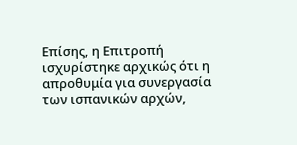Επίσης, η Επιτροπή ισχυρίστηκε αρχικώς ότι η απροθυμία για συνεργασία των ισπανικών αρχών,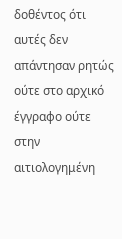δοθέντος ότι αυτές δεν απάντησαν ρητώς ούτε στο αρχικό έγγραφο ούτε στην αιτιολογημένη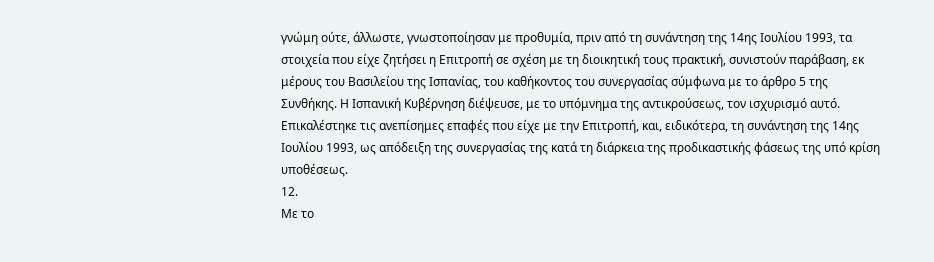γνώμη ούτε, άλλωστε, γνωστοποίησαν με προθυμία, πριν από τη συνάντηση της 14ης Ιουλίου 1993, τα στοιχεία που είχε ζητήσει η Επιτροπή σε σχέση με τη διοικητική τους πρακτική, συνιστούν παράβαση, εκ μέρους του Βασιλείου της Ισπανίας, του καθήκοντος του συνεργασίας σύμφωνα με το άρθρο 5 της Συνθήκης. Η Ισπανική Κυβέρνηση διέψευσε, με το υπόμνημα της αντικρούσεως, τον ισχυρισμό αυτό. Επικαλέστηκε τις ανεπίσημες επαφές που είχε με την Επιτροπή, και, ειδικότερα, τη συνάντηση της 14ης Ιουλίου 1993, ως απόδειξη της συνεργασίας της κατά τη διάρκεια της προδικαστικής φάσεως της υπό κρίση υποθέσεως.
12.
Με το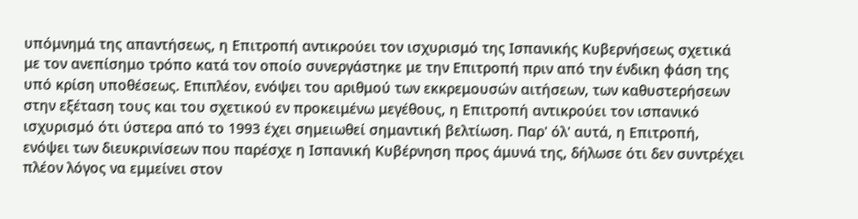υπόμνημά της απαντήσεως, η Επιτροπή αντικρούει τον ισχυρισμό της Ισπανικής Κυβερνήσεως σχετικά με τον ανεπίσημο τρόπο κατά τον οποίο συνεργάστηκε με την Επιτροπή πριν από την ένδικη φάση της υπό κρίση υποθέσεως. Επιπλέον, ενόψει του αριθμού των εκκρεμουσών αιτήσεων, των καθυστερήσεων στην εξέταση τους και του σχετικού εν προκειμένω μεγέθους, η Επιτροπή αντικρούει τον ισπανικό ισχυρισμό ότι ύστερα από το 1993 έχει σημειωθεί σημαντική βελτίωση. Παρ' όλ' αυτά, η Επιτροπή, ενόψει των διευκρινίσεων που παρέσχε η Ισπανική Κυβέρνηση προς άμυνά της, δήλωσε ότι δεν συντρέχει πλέον λόγος να εμμείνει στον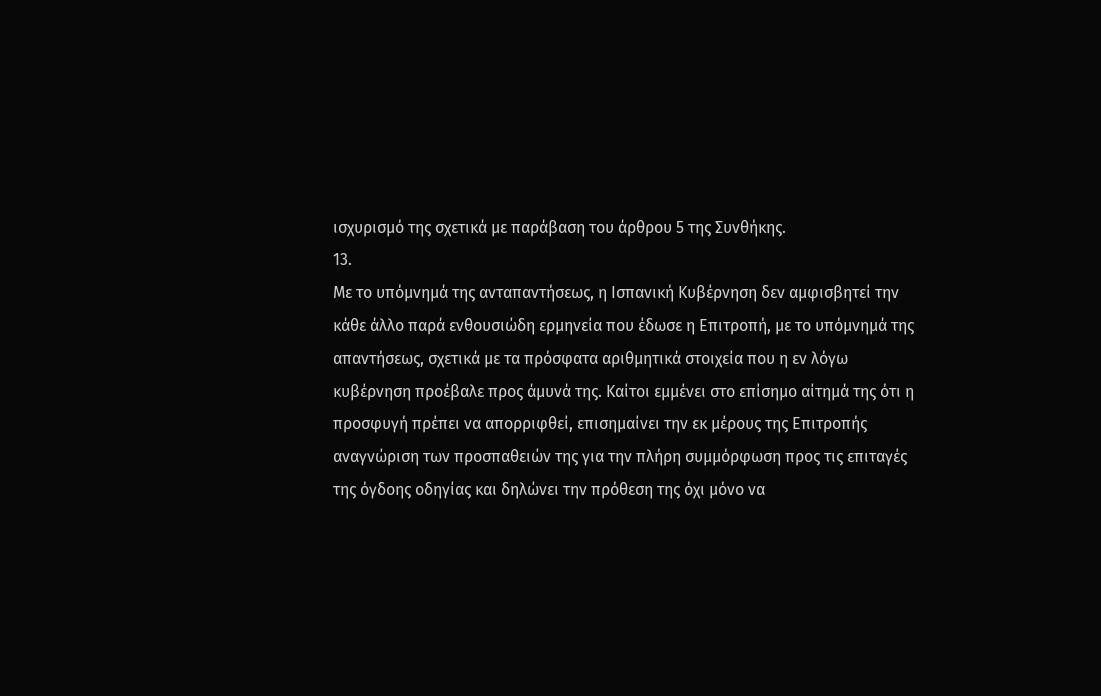ισχυρισμό της σχετικά με παράβαση του άρθρου 5 της Συνθήκης.
13.
Με το υπόμνημά της ανταπαντήσεως, η Ισπανική Κυβέρνηση δεν αμφισβητεί την κάθε άλλο παρά ενθουσιώδη ερμηνεία που έδωσε η Επιτροπή, με το υπόμνημά της απαντήσεως, σχετικά με τα πρόσφατα αριθμητικά στοιχεία που η εν λόγω κυβέρνηση προέβαλε προς άμυνά της. Καίτοι εμμένει στο επίσημο αίτημά της ότι η προσφυγή πρέπει να απορριφθεί, επισημαίνει την εκ μέρους της Επιτροπής αναγνώριση των προσπαθειών της για την πλήρη συμμόρφωση προς τις επιταγές της όγδοης οδηγίας και δηλώνει την πρόθεση της όχι μόνο να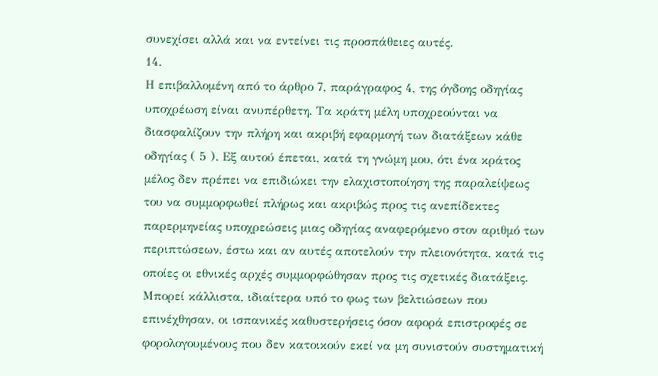συνεχίσει αλλά και να εντείνει τις προσπάθειες αυτές.
14.
Η επιβαλλομένη από το άρθρο 7, παράγραφος 4, της όγδοης οδηγίας υποχρέωση είναι ανυπέρθετη. Τα κράτη μέλη υποχρεούνται να διασφαλίζουν την πλήρη και ακριβή εφαρμογή των διατάξεων κάθε οδηγίας ( 5 ). Εξ αυτού έπεται, κατά τη γνώμη μου, ότι ένα κράτος μέλος δεν πρέπει να επιδιώκει την ελαχιστοποίηση της παραλείψεως του να συμμορφωθεί πλήρως και ακριβώς προς τις ανεπίδεκτες παρερμηνείας υποχρεώσεις μιας οδηγίας αναφερόμενο στον αριθμό των περιπτώσεων, έστω και αν αυτές αποτελούν την πλειονότητα, κατά τις οποίες οι εθνικές αρχές συμμορφώθησαν προς τις σχετικές διατάξεις. Μπορεί κάλλιστα, ιδιαίτερα υπό το φως των βελτιώσεων που επινέχθησαν, οι ισπανικές καθυστερήσεις όσον αφορά επιστροφές σε φορολογουμένους που δεν κατοικούν εκεί να μη συνιστούν συστηματική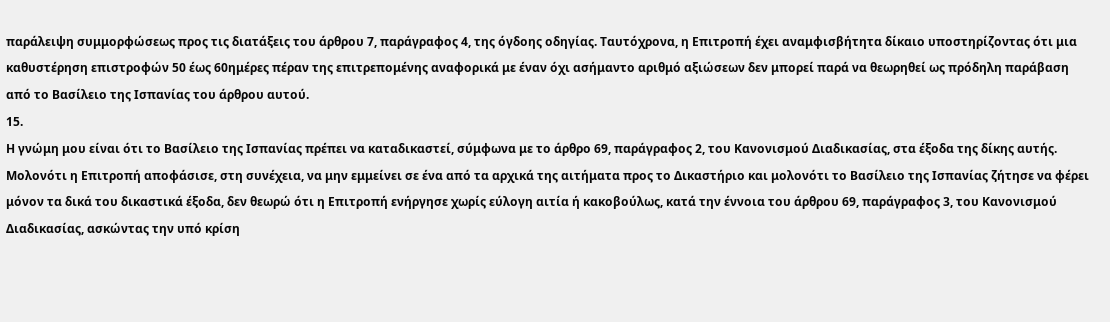παράλειψη συμμορφώσεως προς τις διατάξεις του άρθρου 7, παράγραφος 4, της όγδοης οδηγίας. Ταυτόχρονα, η Επιτροπή έχει αναμφισβήτητα δίκαιο υποστηρίζοντας ότι μια καθυστέρηση επιστροφών 50 έως 60ημέρες πέραν της επιτρεπομένης αναφορικά με έναν όχι ασήμαντο αριθμό αξιώσεων δεν μπορεί παρά να θεωρηθεί ως πρόδηλη παράβαση από το Βασίλειο της Ισπανίας του άρθρου αυτού.
15.
Η γνώμη μου είναι ότι το Βασίλειο της Ισπανίας πρέπει να καταδικαστεί, σύμφωνα με το άρθρο 69, παράγραφος 2, του Κανονισμού Διαδικασίας, στα έξοδα της δίκης αυτής. Μολονότι η Επιτροπή αποφάσισε, στη συνέχεια, να μην εμμείνει σε ένα από τα αρχικά της αιτήματα προς το Δικαστήριο και μολονότι το Βασίλειο της Ισπανίας ζήτησε να φέρει μόνον τα δικά του δικαστικά έξοδα, δεν θεωρώ ότι η Επιτροπή ενήργησε χωρίς εύλογη αιτία ή κακοβούλως, κατά την έννοια του άρθρου 69, παράγραφος 3, του Κανονισμού Διαδικασίας, ασκώντας την υπό κρίση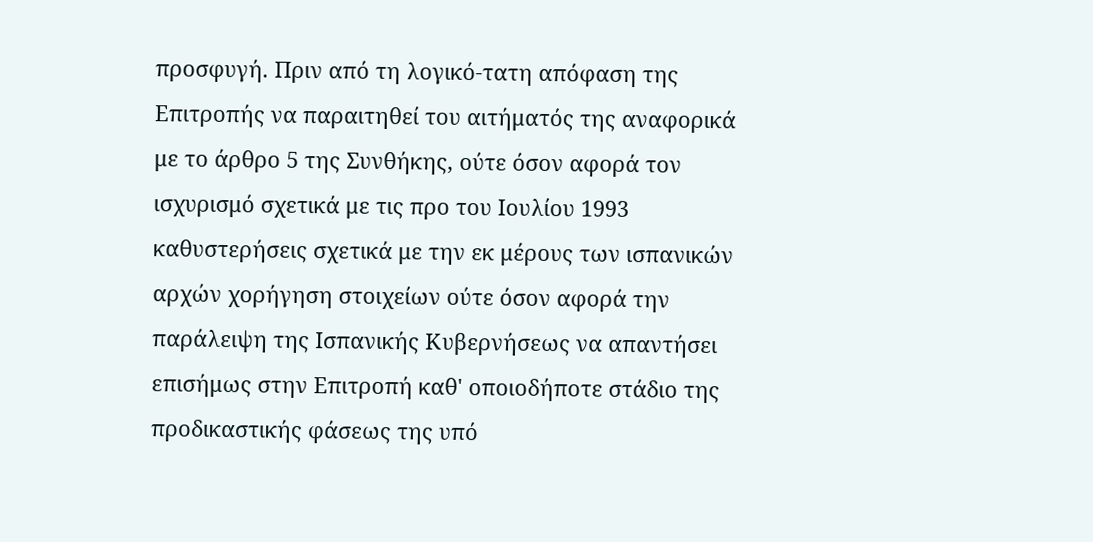προσφυγή. Πριν από τη λογικό-τατη απόφαση της Επιτροπής να παραιτηθεί του αιτήματός της αναφορικά με το άρθρο 5 της Συνθήκης, ούτε όσον αφορά τον ισχυρισμό σχετικά με τις προ του Ιουλίου 1993 καθυστερήσεις σχετικά με την εκ μέρους των ισπανικών αρχών χορήγηση στοιχείων ούτε όσον αφορά την παράλειψη της Ισπανικής Κυβερνήσεως να απαντήσει επισήμως στην Επιτροπή καθ' οποιοδήποτε στάδιο της προδικαστικής φάσεως της υπό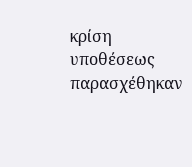κρίση υποθέσεως παρασχέθηκαν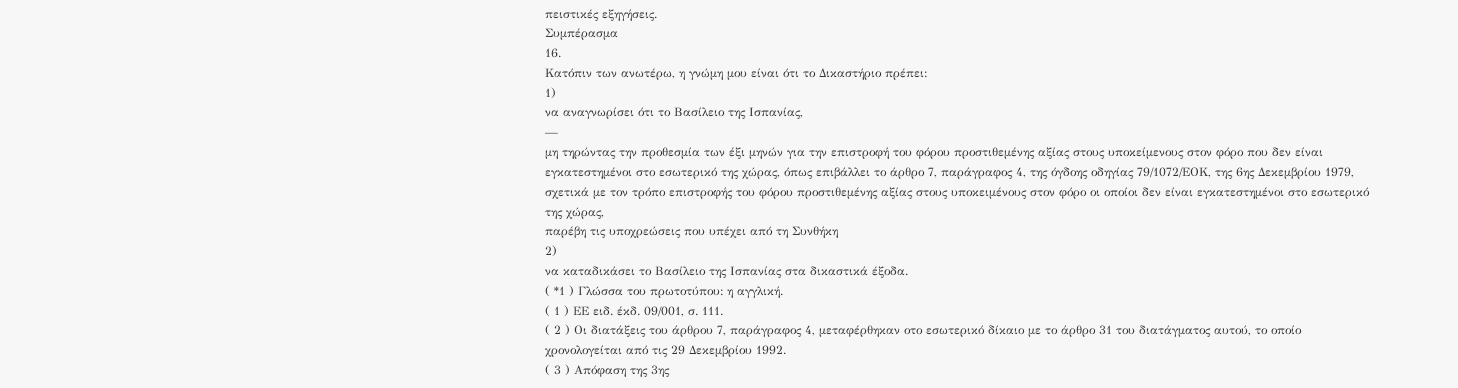πειστικές εξηγήσεις.
Συμπέρασμα
16.
Κατόπιν των ανωτέρω, η γνώμη μου είναι ότι το Δικαστήριο πρέπει:
1)
να αναγνωρίσει ότι το Βασίλειο της Ισπανίας,
—
μη τηρώντας την προθεσμία των έξι μηνών για την επιστροφή του φόρου προστιθεμένης αξίας στους υποκείμενους στον φόρο που δεν είναι εγκατεστημένοι στο εσωτερικό της χώρας, όπως επιβάλλει το άρθρο 7, παράγραφος 4, της όγδοης οδηγίας 79/1072/ΕΟΚ, της 6ης Δεκεμβρίου 1979, σχετικά με τον τρόπο επιστροφής του φόρου προστιθεμένης αξίας στους υποκειμένους στον φόρο οι οποίοι δεν είναι εγκατεστημένοι στο εσωτερικό της χώρας,
παρέβη τις υποχρεώσεις που υπέχει από τη Συνθήκη
2)
να καταδικάσει το Βασίλειο της Ισπανίας στα δικαστικά έξοδα.
( *1 ) Γλώσσα του πρωτοτύπου: η αγγλική.
( 1 ) ΕΕ ειδ. έκδ. 09/001, σ. 111.
( 2 ) Οι διατάξεις του άρθρου 7, παράγραφος 4, μεταφέρθηκαν οτο εσωτερικό δίκαιο με το άρθρο 31 του διατάγματος αυτού, το οποίο χρονολογείται από τις 29 Δεκεμβρίου 1992.
( 3 ) Απόφαση της 3ης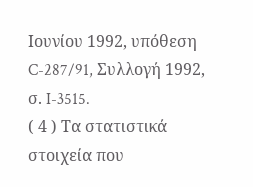Ιουνίου 1992, υπόθεση C-287/91, Συλλογή 1992, σ. I-3515.
( 4 ) Τα στατιστικά στοιχεία που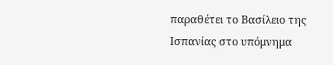παραθέτει το Βασίλειο της Ισπανίας στο υπόμνημα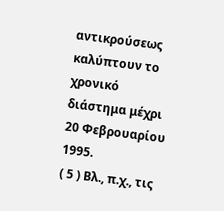αντικρούσεως καλύπτουν το χρονικό διάστημα μέχρι 20 Φεβρουαρίου 1995.
( 5 ) Βλ., π.χ., τις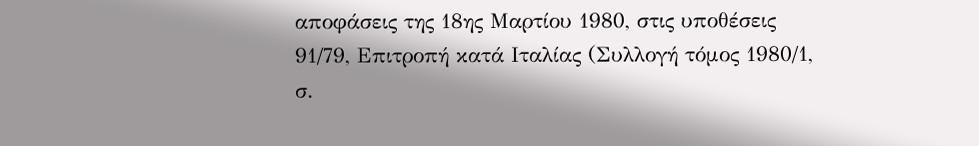αποφάσεις της 18ης Μαρτίου 1980, στις υποθέσεις 91/79, Επιτροπή κατά Ιταλίας (Συλλογή τόμος 1980/1, σ.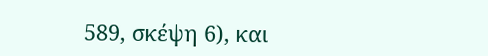589, σκέψη 6), και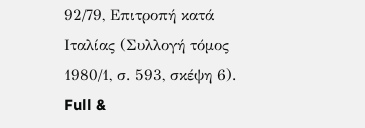92/79, Επιτροπή κατά Ιταλίας (Συλλογή τόμος 1980/1, σ. 593, σκέψη 6).
Full &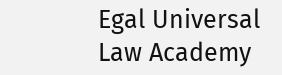Egal Universal Law Academy